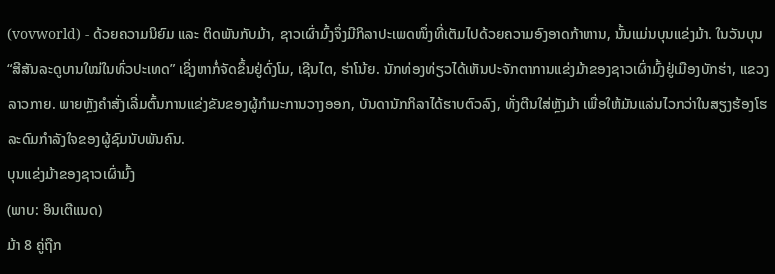(vovworld) - ດ້ວຍຄວາມນິຍົມ ແລະ ຕິດພັນກັບມ້າ, ຊາວເຜົ່າມົ້ງຈຶ່ງມີກິລາປະເພດໜຶ່ງທີ່ເຕັມໄປດ້ວຍຄວາມອົງອາດກ້າຫານ, ນັ້ນແມ່ນບຸນແຂ່ງມ້າ. ໃນວັນບຸນ “ສີສັນລະດູບານໃໝ່ໃນທົ່ວປະເທດ” ເຊິ່ງຫາກໍ່ຈັດຂຶ້ນຢູ່ດົ່ງໂມ, ເຊີນໄຕ, ຮ່າໂນ້ຍ. ນັກທ່ອງທ່ຽວໄດ້ເຫັນປະຈັກຕາການແຂ່ງມ້າຂອງຊາວເຜົ່າມົ້ງຢູ່ເມືອງບັກຮ່າ, ແຂວງລາວກາຍ. ພາຍຫຼັງຄຳສັ່ງເລີ່ມຕົ້ນການແຂ່ງຂັນຂອງຜູ້ກຳມະການວາງອອກ, ບັນດານັກກິລາໄດ້ຮາບຕົວລົງ, ທັ່ງຕີນໃສ່ຫຼັງມ້າ ເພື່ອໃຫ້ມັນແລ່ນໄວກວ່າໃນສຽງຮ້ອງໂຮລະດົມກຳລັງໃຈຂອງຜູ້ຊົມນັບພັນຄົນ.
ບຸນແຂ່ງມ້າຂອງຊາວເຜົ່າມົ້ງ
(ພາບ: ອິນເຕີແນດ)
ມ້າ 8 ຄູ່ຖືກ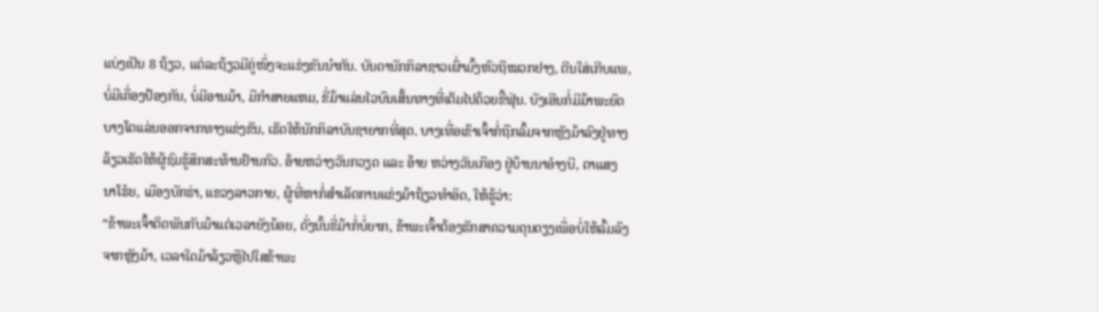ແບ່ງເປັນ 8 ຖ້ຽວ, ແຕ່ລະຖ້ຽວມີຄູ່ໜຶ່ງຈະແຂ່ງຂັນນຳກັນ. ບັນດານັກກິລາຊາວເຜົ່າມົ້ງຫົວຖືໝວກຢາງ, ຕີນໃສ່ເກີບແພ, ບໍ່ມີເຄື່ອງປ້ອງກັນ, ບໍ່ມີອານມ້າ, ມືກຳສາຍແຫມ, ຂີ່ມ້າແລ່ນໄວບົນເສັ້ນທາງທີ່ເຕັມໄປດ້ວຍຂີ້ຟຸ່ນ. ບັງເອີນກໍ່ມີມ້າພະຍົດບາງໂຕແລ່ນອອກຈາກທາງແຂ່ງຂັນ, ເຮັດໃຫ້ນັກກິລາບັນຊາຍາກທີ່ສຸດ. ບາງເທື່ອເຂົາເຈົ້າກໍ່ຖືກລົ້ມຈາກຫຼັງມ້າລົງຢູ່ທາງລ້ຽວເຮັດໃຫ້ຜູ້ຊົມຮູ້ສຶກສະທ້ານຢ້ານກົວ. ອ້າຍຫວ່າງວັນກວຽດ ແລະ ອ້າຍ ຫວ່າງວັນເກືອງ ຢູ່ບ້ານນາອ໋າງບີ, ຕາແສງນາໂຮ໋ຍ, ເມືອງບັກຮ່າ, ແຂວງລາວກາຍ, ຜູ້ທີ່ຫາກໍ່ສຳເລັດການແຂ່ງມ້າຖ້ຽວທຳອິດ, ໃຫ້ຮູ້ວ່າ:
“ຂ້າພະເຈົ້າຕິດພັນກັບມ້າແຕ່ເວລາຍັງນ້ອຍ, ດັ່ງນັ້ນຂີ່ມ້າກໍ່ບໍ່ຍາກ, ຂ້າພະເຈົ້າຕ້ອງຮັກສາຄວາມດຸນດຽງເພື່ອບໍ່ໃຫ້ລົ້ມລົງຈາກຫຼັງມ້າ, ເວລາໃດມ້າລ້ຽວຫຼືໄປໃສຂ້າພະ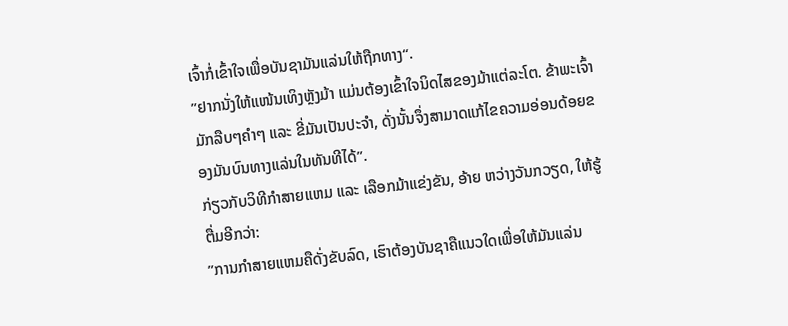ເຈົ້າກໍ່ເຂົ້າໃຈເພື່ອບັນຊາມັນແລ່ນໃຫ້ຖືກທາງ“.
”ຢາກນັ່ງໃຫ້ແໜ້ນເທິງຫຼັງມ້າ ແມ່ນຕ້ອງເຂົ້າໃຈນິດໄສຂອງມ້າແຕ່ລະໂຕ. ຂ້າພະເຈົ້າມັກລືບໆຄຳໆ ແລະ ຂີ່ມັນເປັນປະຈຳ, ດັ່ງນັ້ນຈຶ່ງສາມາດແກ້ໄຂຄວາມອ່ອນດ້ອຍຂອງມັນບົນທາງແລ່ນໃນທັນທີໄດ້”.
ກ່ຽວກັບວິທີກຳສາຍແຫມ ແລະ ເລືອກມ້າແຂ່ງຂັນ, ອ້າຍ ຫວ່າງວັນກວຽດ, ໃຫ້ຮູ້ຕື່ມອີກວ່າ:
”ການກຳສາຍແຫມຄືດັ່ງຂັບລົດ, ເຮົາຕ້ອງບັນຊາຄືແນວໃດເພື່ອໃຫ້ມັນແລ່ນ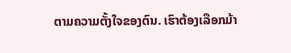ຕາມຄວາມຕັ້ງໃຈຂອງຕົນ. ເຮົາຕ້ອງເລືອກມ້າ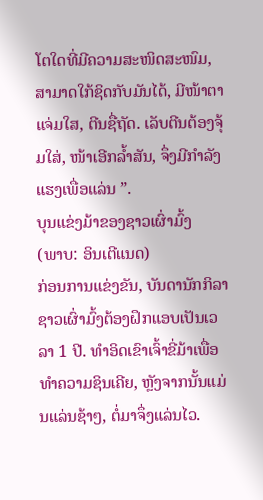ໂຕໃດທີ່ມີຄວາມສະໜິດສະໜົມ, ສາມາດໃກ້ຊິດກັບມັນໄດ້, ມີໜ້າຕາແຈ່ມໃສ, ຕີນຊື່ຖັດ. ເລັບຕີນຕ້ອງຈຸ້ມໃສ່, ໜ້າເອີກລ້ຳສັນ, ຈຶ່ງມີກຳລັງແຮງເພື່ອແລ່ນ ”.
ບຸນແຂ່ງມ້າຂອງຊາວເຜົ່າມົ້ງ
(ພາບ: ອິນເຕີແນດ)
ກ່ອນການແຂ່ງຂັນ, ບັນດານັກກິລາຊາວເຜົ່າມົ້ງຕ້ອງຝຶກແອບເປັນເວລາ 1 ປີ. ທຳອິດເຂົາເຈົ້າຂີ່ມ້າເພື່ອທຳຄວາມຊິນເຄີຍ, ຫຼັງຈາກນັ້ນແມ່ນແລ່ນຊ້າໆ, ຕໍ່ມາຈຶ່ງແລ່ນໄວ.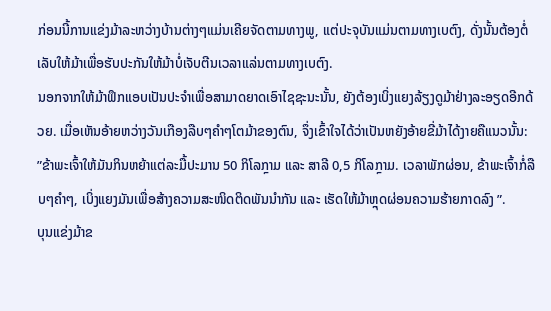ກ່ອນນີ້ການແຂ່ງມ້າລະຫວ່າງບ້ານຕ່າງໆແມ່ນເຄີຍຈັດຕາມທາງພູ, ແຕ່ປະຈຸບັນແມ່ນຕາມທາງເບຕົງ, ດັ່ງນັ້ນຕ້ອງຕໍ່ເລັບໃຫ້ມ້າເພື່ອຮັບປະກັນໃຫ້ມ້າບໍ່ເຈັບຕີນເວລາແລ່ນຕາມທາງເບຕົງ.
ນອກຈາກໃຫ້ມ້າຟຶກແອບເປັນປະຈຳເພື່ອສາມາດຍາດເອົາໄຊຊະນະນັ້ນ, ຍັງຕ້ອງເບິ່ງແຍງລ້ຽງດູມ້າຢ່າງລະອຽດອີກດ້ວຍ. ເມື່ອເຫັນອ້າຍຫວ່າງວັນເກືອງລືບໆຄຳໆໂຕມ້າຂອງຕົນ, ຈຶ່ງເຂົ້າໃຈໄດ້ວ່າເປັນຫຍັງອ້າຍຂີ່ມ້າໄດ້ງາຍຄືແນວນັ້ນ:
”ຂ້າພະເຈົ້າໃຫ້ມັນກິນຫຍ້າແຕ່ລະມື້ປະມານ 50 ກິໂລກຼາມ ແລະ ສາລີ 0,5 ກິໂລກຼາມ. ເວລາພັກຜ່ອນ, ຂ້າພະເຈົ້າກໍ່ລືບໆຄຳໆ, ເບິ່ງແຍງມັນເພື່ອສ້າງຄວາມສະໜິດຕິດພັນນຳກັນ ແລະ ເຮັດໃຫ້ມ້າຫຼຸດຜ່ອນຄວາມຮ້າຍກາດລົງ ”.
ບຸນແຂ່ງມ້າຂ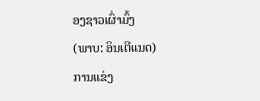ອງຊາວເຜົ່າມົ້ງ
(ພາບ: ອິນເຕີແນດ)
ການແຂ່ງ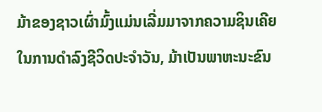ມ້າຂອງຊາວເຜົ່າມົ້ງແມ່ນເລີ່ມມາຈາກຄວາມຊິນເຄີຍໃນການດຳລົງຊີວິດປະຈຳວັນ, ມ້າເປັນພາຫະນະຂົນ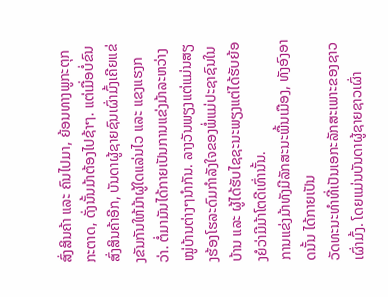ສົ່ງສິນຄ້າ ແລະ ຄົນໄປມາ, ຍ້ອນທາງພູກະຕຸກກະຕາດ, ດັ່ງນັ້ນມ້າຕ້ອງໄປຊ້າໆ. ແຕ່ເມື່ອບໍ່ຂົນສົ່ງສິນຄ້າອີກ, ບັນດາຜູ້ຊາຍຊົນເຜົ່າມົ້ງເຄີຍແຂ່ງຂັນກັນໃຫ້ມ້າຜູ້ໃດແລ່ນໄວ ແລະ ແຂງແຮງກວ່າ. ຕໍ່ມາມັນໄດ້ກາຍເປັນການແຂ່ງມ້າລະຫວ່າງໝູ່ບ້ານຕ່າງໆນຳກັນ. ລາງວັນພຽງແຕ່ແມ່ນສຽງຮ້ອງໂຮລະດົມກຳລັງໃຈຂອງພໍ່ແມ່ປະຊາຊົນໃນບ້ານ ແລະ ຜູ້ໄດ້ຮັບໄຊຊະນະພຽງແຕ່ໄດ້ຮັບຍ້ອງຍໍວ່າມີມ້າໂຕດີເທົ່ານັ້ນ.
ການແຂ່ງມ້າທັງມີລັກສະນະພື້ນເມືອງ, ທັງອົງອາດນັ້ນ ໄດ້ກາຍເປັນ
ວັດທະນະທຳທີ່ເປັນເອກະລັກສະເພາະຂອງຊາວເຜົ່າມົ້ງ. ໂດຍແມ່ນບັນດາຜູ້ຊາຍຊາວເຜົ່າ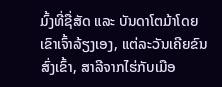ມົ້ງທີ່ຊື່ສັດ ແລະ ບັນດາໂຕມ້າໂດຍເຂົາເຈົ້າລ້ຽງເອງ, ແຕ່ລະວັນເຄີຍຂົນສົ່ງເຂົ້າ, ສາລີຈາກໄຮ່ກັບເມືອ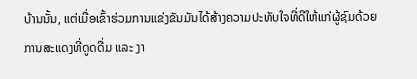ບ້ານນັ້ນ, ແຕ່ເມື່ອເຂົ້າຮ່ວມການແຂ່ງຂັນມັນໄດ້ສ້າງຄວາມປະທັບໃຈທີ່ດີໃຫ້ແກ່ຜູ້ຊົມດ້ວຍການສະແດງທີ່ດູດດື່ມ ແລະ ງາ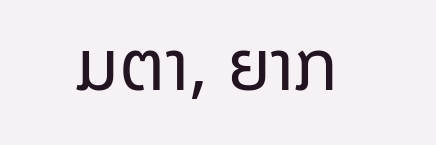ມຕາ, ຍາກ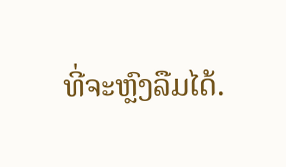ທີ່ຈະຫຼົງລືມໄດ້.